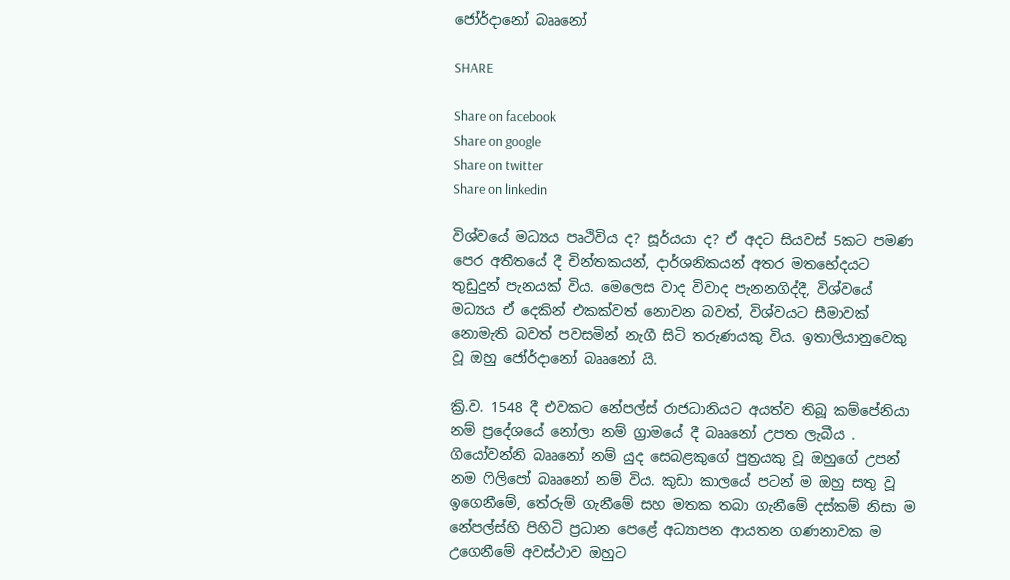ජෝර්දානෝ බෲනෝ

SHARE

Share on facebook
Share on google
Share on twitter
Share on linkedin

විශ්වයේ මධ්‍යය පෘථිවිය ද? සූර්යයා ද? ඒ අදට සියවස් 5කට පමණ පෙර අතීතයේ දී චින්තකයන්, දාර්ශනිකයන් අතර මතභේදයට තුඩුදුන් පැනයක් විය. මෙලෙස වාද විවාද පැනනගිද්දී, විශ්වයේ මධ්‍යය ඒ දෙකින් එකක්වත් නොවන බවත්, විශ්වයට සීමාවක් නොමැති බවත් පවසමින් නැගී සිටි තරුණයකු විය. ඉතාලියානුවෙකු වූ ඔහු ජෝර්දානෝ බෲනෝ යි.

ක්‍රි.ව. 1548 දී එවකට නේපල්ස් රාජධානියට අයත්ව තිබූ කම්පේනියා නම් ප්‍රදේශයේ නෝලා නම් ග්‍රාමයේ දී බෲනෝ උපත ලැබීය . ගියෝවන්නි බෲනෝ නම් යුද සෙබළකුගේ පුත්‍රයකු වූ ඔහුගේ උපන් නම ෆිලිපෝ බෲනෝ නම් විය. කුඩා කාලයේ පටන් ම ඔහු සතු වූ ඉගෙනීමේ, තේරුම් ගැනීමේ සහ මතක තබා ගැනීමේ දස්කම් නිසා ම නේපල්ස්හි පිහිටි ප්‍රධාන පෙළේ අධ්‍යාපන ආයතන ගණනාවක ම උගෙනීමේ අවස්ථාව ඔහුට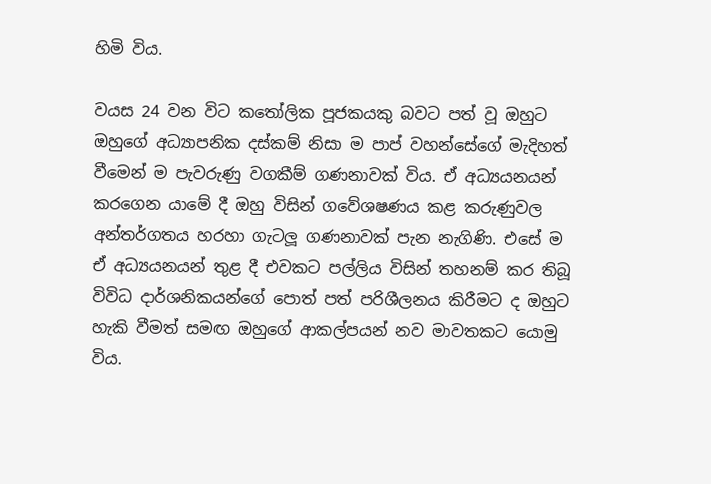හිමි විය.

වයස 24 වන විට කතෝලික පූජකයකු බවට පත් වූ ඔහුට ඔහුගේ අධ්‍යාපනික දස්කම් නිසා ම පාප් වහන්සේගේ මැදිහත් වීමෙන් ම පැවරුණු වගකීම් ගණනාවක් විය. ඒ අධ්‍යයනයන් කරගෙන යාමේ දී ඔහු විසින් ගවේශෂණය කළ කරුණුවල අන්තර්ගතය හරහා ගැටලූ ගණනාවක් පැන නැගිණි. එසේ ම ඒ අධ්‍යයනයන් තුළ දී එවකට පල්ලිය විසින් තහනම් කර තිබූ විවිධ දාර්ශනිකයන්ගේ පොත් පත් පරිශීලනය කිරීමට ද ඔහුට හැකි වීමත් සමඟ ඔහුගේ ආකල්පයන් නව මාවතකට යොමු විය.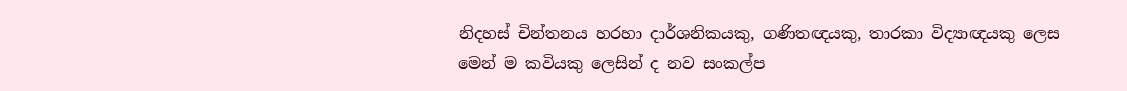නිදහස් චින්තනය හරහා දාර්ශනිකයකු, ගණිතඥයකු, තාරකා විද්‍යාඥයකු ලෙස මෙන් ම කවියකු ලෙසින් ද නව සංකල්ප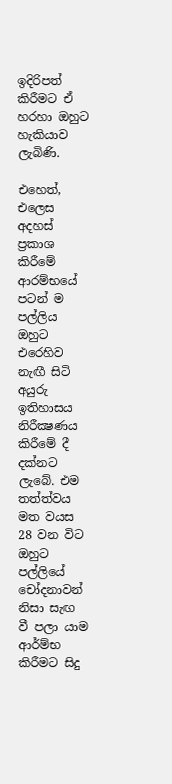ඉදිරිපත් කිරීමට ඒ හරහා ඔහුට හැකියාව ලැබිණි.

එහෙත්, එලෙස අදහස් ප්‍රකාශ කිරීමේ ආරම්භයේ පටන් ම පල්ලිය ඔහුට එරෙහිව නැඟී සිටි අයුරු ඉතිහාසය නිරීක්‍ෂණය කිරීමේ දී දක්නට ලැබේ. එම තත්ත්වය මත වයස 28 වන විට ඔහුට පල්ලියේ චෝදනාවන් නිසා සැඟ වී පලා යාම ආර්ම්භ කිරීමට සිදු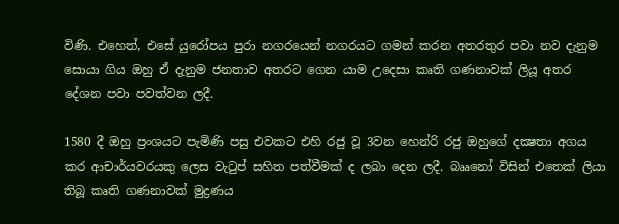විණි. එහෙත්, එසේ යුරෝපය පුරා නගරයෙන් නගරයට ගමන් කරන අතරතුර පවා නව දැනුම සොයා ගිය ඔහු ඒ දැනුම ජනතාව අතරට ගෙන යාම උදෙසා කෘති ගණනාවක් ලියූ අතර දේශන පවා පවත්වන ලදී.

1580 දී ඔහු ප්‍රංශයට පැමිණි පසු එවකට එහි රජු වූ 3වන හෙන්රි රජු ඔහුගේ දක්‍ෂතා අගය කර ආචාර්යවරයකු ලෙස වැටුප් සහිත පත්වීමක් ද ලබා දෙන ලදී. බෲනෝ විසින් එතෙක් ලියා තිබූ කෘති ගණනාවක් මුද්‍රණය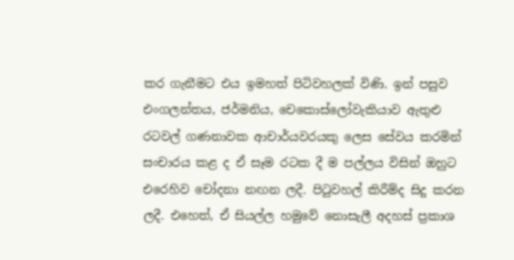කර ගැනීමට එය ඉමහත් පිටිවහලක් විණි. ඉන් පසුව එංගලන්තය, ජර්මනිය, චෙකොස්ලෝවැකියාව ඇතුළු රටවල් ගණනාවක ආචාර්යවරයකු ලෙස සේවය කරමින් සංචාරය කළ ද ඒ සෑම රටක දී ම පල්ලය විසින් ඔහුට එරෙහිව චෝදනා නඟන ලදී. පිටුවහල් කිරීම්ද සිදු කරන ලදී. එහෙත්, ඒ සියල්ල හමුවේ නොසැලී අදහස් ප්‍රකාශ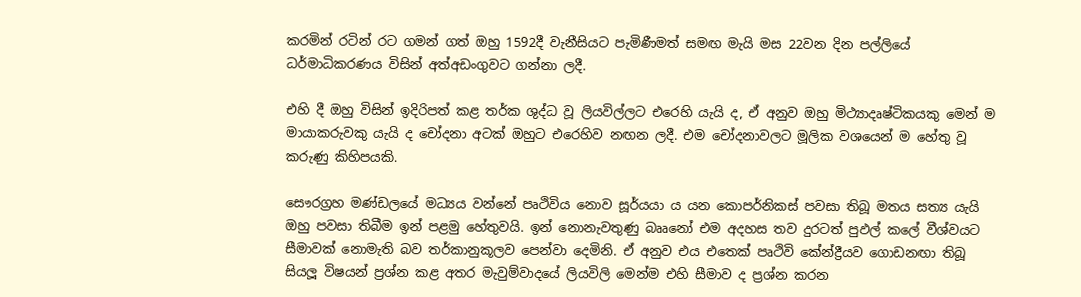කරමින් රටින් රට ගමන් ගත් ඔහු 1592දී වැනීසියට පැමිණීමත් සමඟ මැයි මස 22වන දින පල්ලියේ ධර්මාධිකරණය විසින් අත්අඩංගුවට ගන්නා ලදී.

එහි දී ඔහු විසින් ඉදිරිපත් කළ තර්ක ශුද්ධ වූ ලියවිල්ලට එරෙහි යැයි ද, ඒ අනුව ඔහු මිථ්‍යාදෘෂ්ටිකයකු මෙන් ම මායාකරුවකු යැයි ද චෝදනා අටක් ඔහුට එරෙහිව නඟන ලදී. එම චෝදනාවලට මූලික වශයෙන් ම හේතු වූ කරුණු කිහිපයකි.

සෞරග්‍රහ මණ්ඩලයේ මධ්‍යය වන්නේ පෘථිවිය නොව සූර්යයා ය යන කොපර්නිකස් පවසා තිබූ මතය සත්‍ය යැයි ඔහු පවසා තිබීම ඉන් පළමු හේතුවයි. ඉන් නොනැවතුණු බෲනෝ එම අදහස තව දුරටත් පුඵල් කලේ වීශ්වයට සීමාවක් නොමැති බව තර්කානුකූලව පෙන්වා දෙමිනි. ඒ අනුව එය එතෙක් පෘථිවි කේන්ද්‍රීයව ගොඩනඟා තිබූ සියලූ විෂයන් ප්‍රශ්න කළ අතර මැවුම්වාදයේ ලියවිලි මෙන්ම එහි සීමාව ද ප්‍රශ්න කරන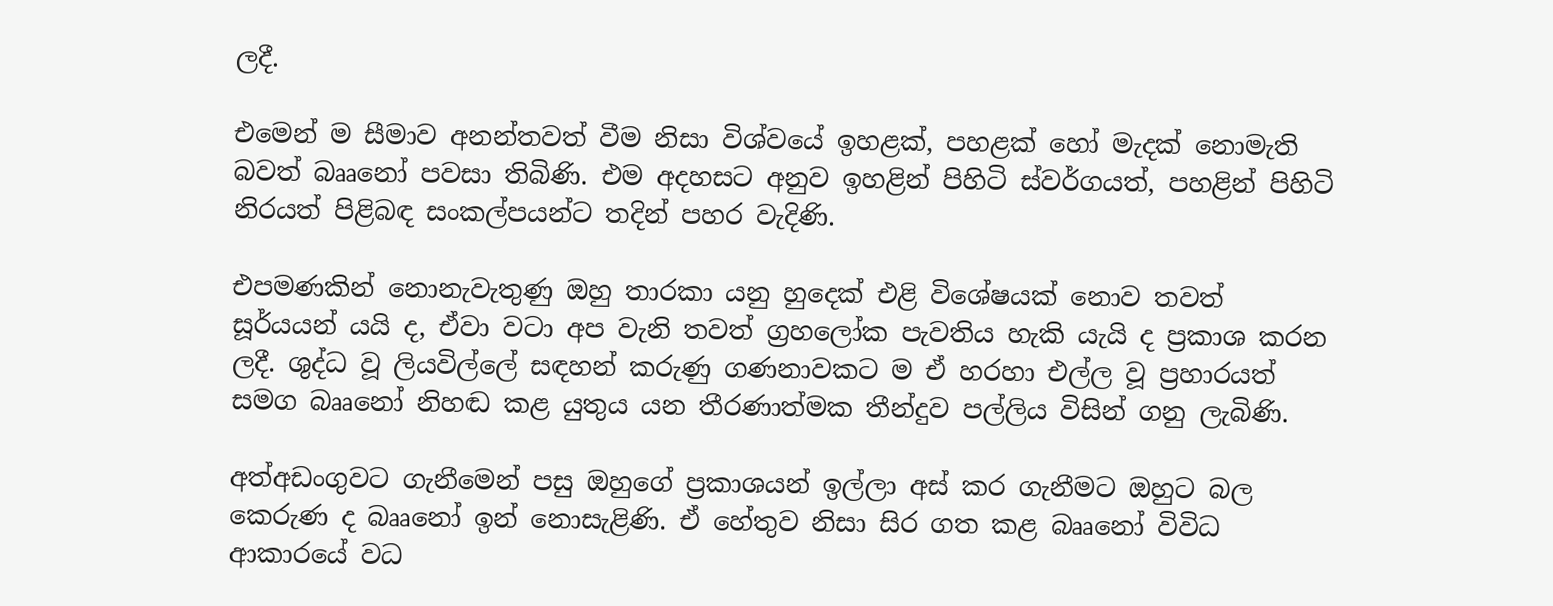ලදී.

එමෙන් ම සීමාව අනන්තවත් වීම නිසා විශ්වයේ ඉහළක්, පහළක් හෝ මැදක් නොමැති බවත් බෲනෝ පවසා තිබිණි. එම අදහසට අනුව ඉහළින් පිහිටි ස්වර්ගයත්, පහළින් පිහිටි නිරයත් පිළිබඳ සංකල්පයන්ට තදින් පහර වැදිණි.

එපමණකින් නොනැවැතුණු ඔහු තාරකා යනු හුදෙක් එළි විශේෂයක් නොව තවත් සූර්යයන් යයි ද, ඒවා වටා අප වැනි තවත් ග්‍රහලෝක පැවතිය හැකි යැයි ද ප්‍රකාශ කරන ලදී. ශුද්ධ වූ ලියවිල්ලේ සඳහන් කරුණු ගණනාවකට ම ඒ හරහා එල්ල වූ ප්‍රහාරයත් සමග බෲනෝ නිහඬ කළ යුතුය යන තීරණාත්මක තීන්දුව පල්ලිය විසින් ගනු ලැබිණි.

අත්අඩංගුවට ගැනීමෙන් පසු ඔහුගේ ප්‍රකාශයන් ඉල්ලා අස් කර ගැනීමට ඔහුට බල කෙරුණ ද බෲනෝ ඉන් නොසැළිණි. ඒ හේතුව නිසා සිර ගත කළ බෲනෝ විවිධ ආකාරයේ වධ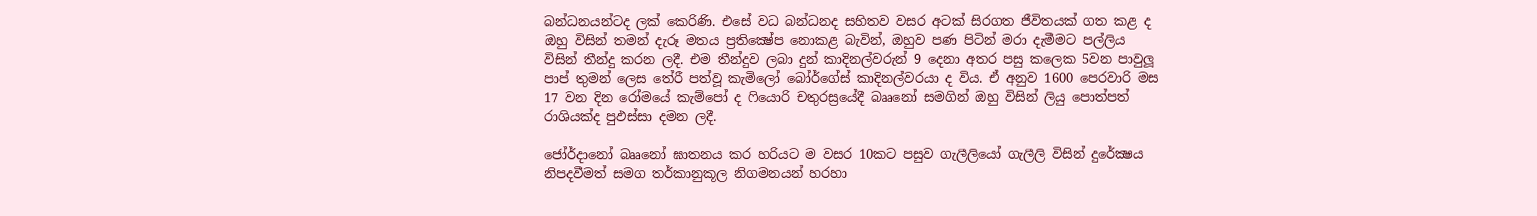බන්ධනයන්ටද ලක් කෙරිණි. එසේ වධ බන්ධනද සහිතව වසර අටක් සිරගත ජීවිතයක් ගත කළ ද ඔහු විසින් තමන් දැරූ මතය ප්‍රතික්‍ෂේප නොකළ බැවින්, ඔහුව පණ පිටින් මරා දැමීමට පල්ලිය විසින් තීන්දු කරන ලදී. එම තීන්දුව ලබා දුන් කාදිනල්වරුන් 9 දෙනා අතර පසු කලෙක 5වන පාවුලූ පාප් තුමන් ලෙස තේරී පත්වූ කැමිලෝ බෝර්ගේස් කාදිනල්වරයා ද විය. ඒ අනුව 1600 පෙරවාරි මස 17 වන දින රෝමයේ කැම්පෝ ද ෆියොරි චතුරස්‍රයේදී බෲනෝ සමගින් ඔහු විසින් ලියු පොත්පත් රාශියක්ද පුඵස්සා දමන ලදී.

ජෝර්දානෝ බෲනෝ ඝාතනය කර හරියට ම වසර 10කට පසුව ගැලීලියෝ ගැලීලි විසින් දුරේක්‍ෂය නිපදවීමත් සමග තර්කානුකූල නිගමනයන් හරහා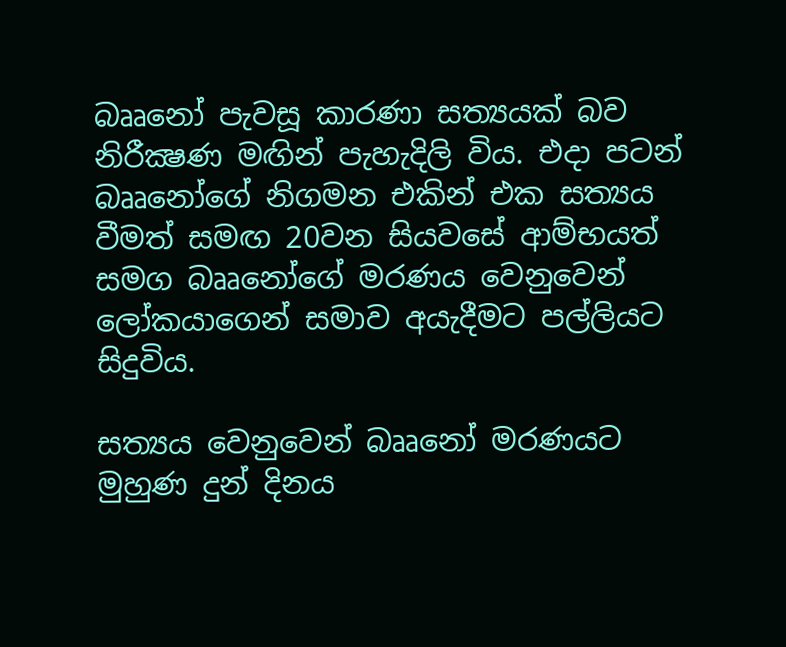බෲනෝ පැවසූ කාරණා සත්‍යයක් බව නිරීක්‍ෂණ මඟින් පැහැදිලි විය. එදා පටන් බෲනෝගේ නිගමන එකින් එක සත්‍යය වීමත් සමඟ 20වන සියවසේ ආම්භයත් සමග බෲනෝගේ මරණය වෙනුවෙන් ලෝකයාගෙන් සමාව අයැදීමට පල්ලියට සිදුවිය.

සත්‍යය වෙනුවෙන් බෲනෝ මරණයට මුහුණ දුන් දිනය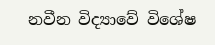නවීන විද්‍යාවේ විශේෂ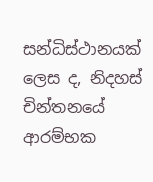සන්ධිස්ථානයක් ලෙස ද, නිදහස් චින්තනයේ ආරම්භක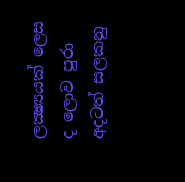ලක්‍ෂ්‍යයක් ලෙස ද ලොව පුරා අදටත් සලකනු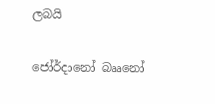ලබයි

ජෝර්දානෝ බෲනෝ